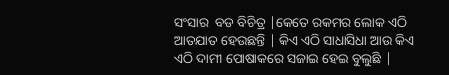ସଂସାର  ବଡ ବିଚିତ୍ର |କେତେ ରକମର ଲୋକ ଏଠି ଆତଯାତ ହେଉଛନ୍ତି | କିଏ ଏଠି ସାଧାସିଧା ଆଉ କିଏ ଏଠି ଦାମୀ ପୋଷାକରେ ସଜାଇ ହେଇ ବୁଲୁଛି |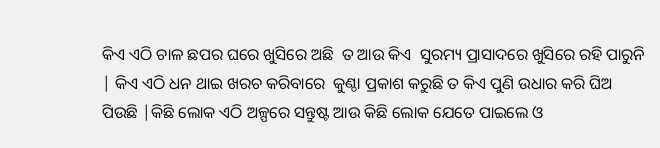କିଏ ଏଠି ଚାଳ ଛପର ଘରେ ଖୁସିରେ ଅଛି  ତ ଆଉ କିଏ  ସୁରମ୍ୟ ପ୍ରାସାଦରେ ଖୁସିରେ ରହି ପାରୁନି | କିଏ ଏଠି ଧନ ଥାଇ ଖରଚ କରିବାରେ  କୁଣ୍ଠା ପ୍ରକାଶ କରୁଛି ତ କିଏ ପୁଣି ଉଧାର କରି ଘିଅ ପିଉଛି |କିଛି ଲୋକ ଏଠି ଅଳ୍ପରେ ସନ୍ତୁଷ୍ଟ ଆଉ କିଛି ଲୋକ ଯେତେ ପାଇଲେ ଓ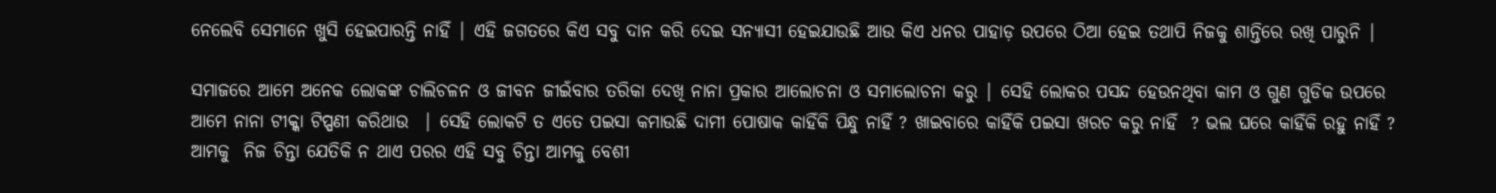ନେଲେବି ସେମାନେ ଖୁସି ହେଇପାରନ୍ତି ନାହିଁ | ଏହି ଜଗତରେ କିଏ ସବୁ ଦାନ କରି ଦେଇ ସନ୍ୟାସୀ ହେଇଯାଉଛି ଆଉ କିଏ ଧନର ପାହାଡ଼ ଉପରେ ଠିଆ ହେଇ ତଥାପି ନିଜକୁ ଶାନ୍ତିରେ ରଖି ପାରୁନି |

ସମାଜରେ ଆମେ ଅନେକ ଲୋକଙ୍କ ଚାଲିଚଳନ ଓ ଜୀବନ ଜୀଇଁବାର ତରିକା ଦେଖି ନାନା ପ୍ରକାର ଆଲୋଚନା ଓ ସମାଲୋଚନା କରୁ | ସେହି ଲୋକର ପସନ୍ଦ ହେଉନଥିବା କାମ ଓ ଗୁଣ ଗୁଡିକ ଉପରେ ଆମେ ନାନା ଟୀକ୍କା ଟିପ୍ପଣୀ କରିଥାଉ  | ସେହି ଲୋକଟି ତ ଏତେ ପଇସା କମାଉଛି ଦାମୀ ପୋଷାକ କାହିଁକି ପିନ୍ଧୁ ନାହିଁ ? ଖାଇବାରେ କାହିଁକି ପଇସା ଖରଚ କରୁ ନାହିଁ  ? ଭଲ ଘରେ କାହିଁକି ରହୁ ନାହିଁ ? ଆମକୁ  ନିଜ ଚିନ୍ତା ଯେତିକି ନ ଥାଏ ପରର ଏହି ସବୁ ଚିନ୍ତା ଆମକୁ ବେଶୀ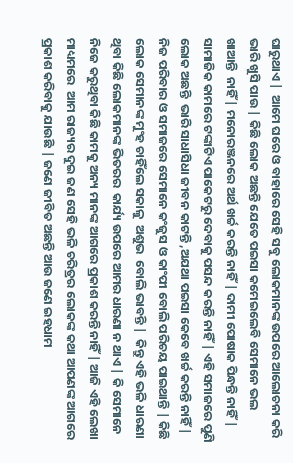ଘାରୁଥାଏ |  ଆମେ ଘରେ ଓ ବାହାରେ ସେହି ସବୁ ଲୋକମାନଙ୍କ ଉପରେ ଆଲୋଚନା କରି ଭାରି ଖୁସି ପାଉ | କିଛି ଲୋକ ଅଛନ୍ତି ଯେତେ ପଇସା କମେଇଲେବି ସେମାନେ ଭଲ ଖାଆନ୍ତି  ନାହିଁ | ମନୋରଞ୍ଜନରେ ଅର୍ଥ ଖର୍ଚ୍ଚ କରନ୍ତି ନାହିଁ | ଦାମୀ ପୋଷାକ ପିନ୍ଧନ୍ତି ନାହିଁ | ସାମାଜିକ କାମରେ ଟଙ୍କାଟିଏ ପାକେଟରୁ ଦେବାକୁ ପସନ୍ଦ କରନ୍ତି ନାହିଁ | ଏହି ସମାଜରେ ପୁଣି ଲୋକ ଅଛନ୍ତି  ଭାରି ସାଧାସିଧା ଜୀବନ କାଟନ୍ତି ,ଅଯଥା ପଇସା କେବେ ଖର୍ଚ୍ଚ କରନ୍ତି ନାହିଁ | ନିଜ ପରିବାର ଓ ସମାଜରେ ସେମାନେ କଂଜୁସ ଓ କାଂପୀ ବୋଲି ପରିଚୟ ପାଇଥାନ୍ତି | କିଛି ଲୋକ ସେମାନଙ୍କ ମୁଂହ ଚାହିଁଲେ ସକାଳୁ  ଅଶୁଭ  ବୋଲି ଭାବନ୍ତି |  କିନ୍ତୁ ଏହି ଭଳି ଧାରଣା ଥିବା କିଛି ଲୋକମାନଙ୍କ ଭିତରର  କାର୍ଯ୍ୟ ଉପରେ ଆମର ଧାରଣା ନ ଥାଏ | କି ସେମାନେ ନିଜେ କରୁଥିବା କିଛି କାମକୁ ଅନ୍ୟ ମାନଙ୍କ ଆଗରେ ପ୍ରକାଶ କରନ୍ତି ନାହିଁ | ଆଜି ଏହି ଲେଖା ମାଧ୍ୟମରେ  ଆମ ରାଜ୍ୟର ଦୁଇ ଜଣ ସେହି ଭଳି ଚରିତ୍ରର ଲୋକଙ୍କ କଥା ଆପଣଙ୍କ ଆଗରେ ପ୍ରକାଶ କରିବାକୁ ଯାଉଛି | ଜଣେ ଜୀବିତ ଅଛନ୍ତି ଆଉ ଜଣେ ଇହଧାମ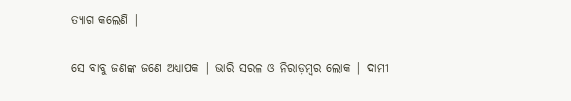ତ୍ୟାଗ କଲେଣି |

ସେ ବାବୁ ଜଣଙ୍କ ଜଣେ ଅଧ୍ୟାପକ | ଭାରି ସରଳ ଓ ନିରାଡ଼ମ୍ବର ଲୋକ | ଦାମୀ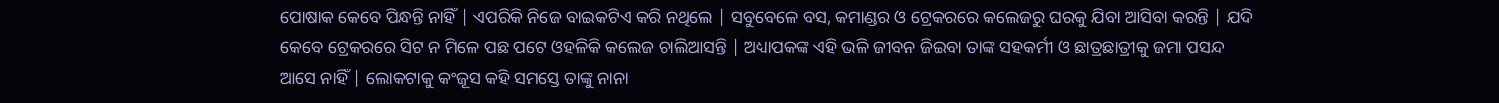ପୋଷାକ କେବେ ପିନ୍ଧନ୍ତି ନାହିଁ | ଏପରିକି ନିଜେ ବାଇକଟିଏ କରି ନଥିଲେ | ସବୁବେଳେ ବସ, କମାଣ୍ଡର ଓ ଟ୍ରେକରରେ କଲେଜରୁ ଘରକୁ ଯିବା ଆସିବା କରନ୍ତି | ଯଦି କେବେ ଟ୍ରେକରରେ ସିଟ ନ ମିଳେ ପଛ ପଟେ ଓହଳିକି କଲେଜ ଚାଲିଆସନ୍ତି | ଅଧ୍ୟାପକଙ୍କ ଏହି ଭଳି ଜୀବନ ଜିଇବା ତାଙ୍କ ସହକର୍ମୀ ଓ ଛାତ୍ରଛାତ୍ରୀକୁ ଜମା ପସନ୍ଦ ଆସେ ନାହିଁ | ଲୋକଟାକୁ କଂଜୂସ କହି ସମସ୍ତେ ତାଙ୍କୁ ନାନା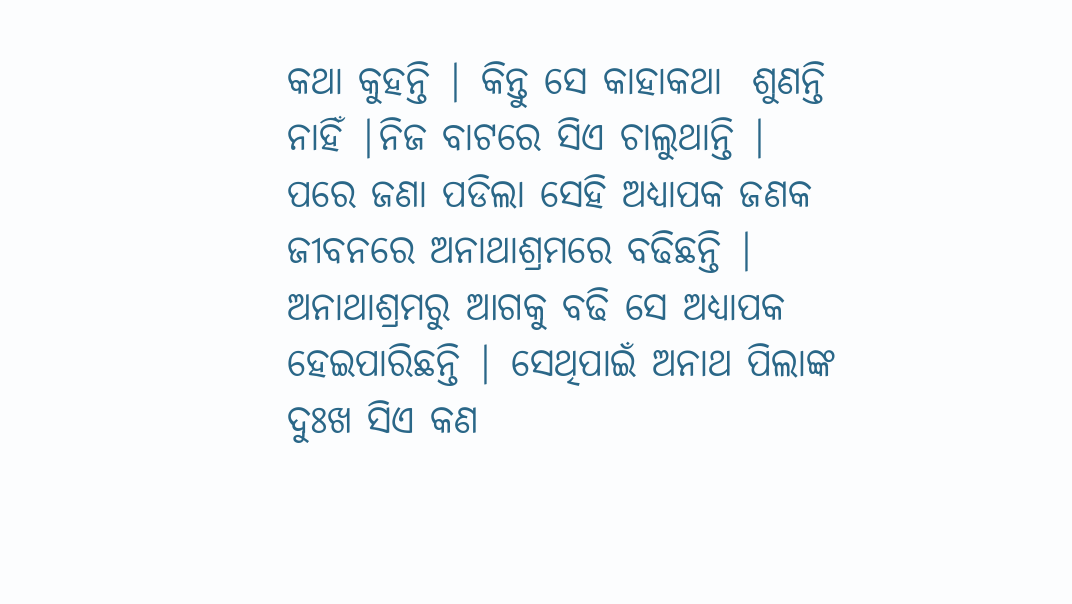କଥା କୁହନ୍ତି | କିନ୍ତୁ ସେ କାହାକଥା  ଶୁଣନ୍ତି ନାହିଁ |ନିଜ ବାଟରେ ସିଏ ଚାଲୁଥାନ୍ତି | ପରେ ଜଣା ପଡିଲା ସେହି ଅଧ୍ୟାପକ ଜଣକ ଜୀବନରେ ଅନାଥାଶ୍ରମରେ ବଢିଛନ୍ତି | ଅନାଥାଶ୍ରମରୁ ଆଗକୁ ବଢି ସେ ଅଧ୍ୟାପକ ହେଇପାରିଛନ୍ତି | ସେଥିପାଇଁ ଅନାଥ ପିଲାଙ୍କ ଦୁଃଖ ସିଏ କଣ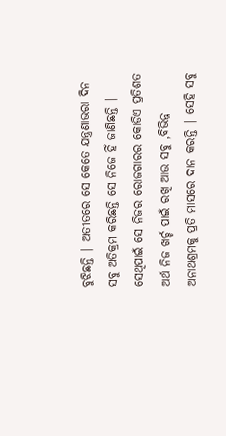ବୁଝିଛନ୍ତି | ଅତୀତରେ ସେ କେତେ ଯନ୍ତ୍ରଣାଭରା ଦିନ ସବୁ ଅତିକ୍ରମ କରିଛନ୍ତି ସେ ନିଜେ ହିଁ ଜାଣିଛନ୍ତି | ସେଥିପାଇଁ ସେ ନିଜର ରୋଜଗାରର କୋଡିଏ ପ୍ରତିଶତ ଅର୍ଥ ନିଜ ଖର୍ଚ୍ଚ ପାଇଁ ରଖି ଆଉ ସବୁ ,ବିଭିନ୍ନ ଅନାଥଶ୍ରମକୁ ପ୍ରତି ମାସରେ ଦାନ କରନ୍ତି | ସେହି ସବୁ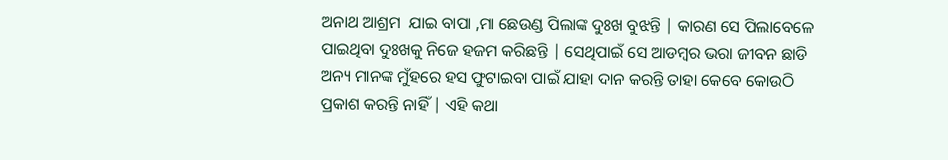ଅନାଥ ଆଶ୍ରମ  ଯାଇ ବାପା ,ମା ଛେଉଣ୍ଡ ପିଲାଙ୍କ ଦୁଃଖ ବୁଝନ୍ତି | କାରଣ ସେ ପିଲାବେଳେ ପାଇଥିବା ଦୁଃଖକୁ ନିଜେ ହଜମ କରିଛନ୍ତି | ସେଥିପାଇଁ ସେ ଆଡମ୍ବର ଭରା ଜୀବନ ଛାଡି ଅନ୍ୟ ମାନଙ୍କ ମୁଁହରେ ହସ ଫୁଟାଇବା ପାଇଁ ଯାହା ଦାନ କରନ୍ତି ତାହା କେବେ କୋଉଠି ପ୍ରକାଶ କରନ୍ତି ନାହିଁ | ଏହି କଥା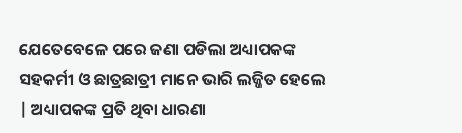ଯେତେବେଳେ ପରେ ଜଣା ପଡିଲା ଅଧ୍ୟାପକଙ୍କ ସହକର୍ମୀ ଓ ଛାତ୍ରଛାତ୍ରୀ ମାନେ ଭାରି ଲଜ୍ଜିତ ହେଲେ | ଅଧ୍ୟାପକଙ୍କ ପ୍ରତି ଥିବା ଧାରଣା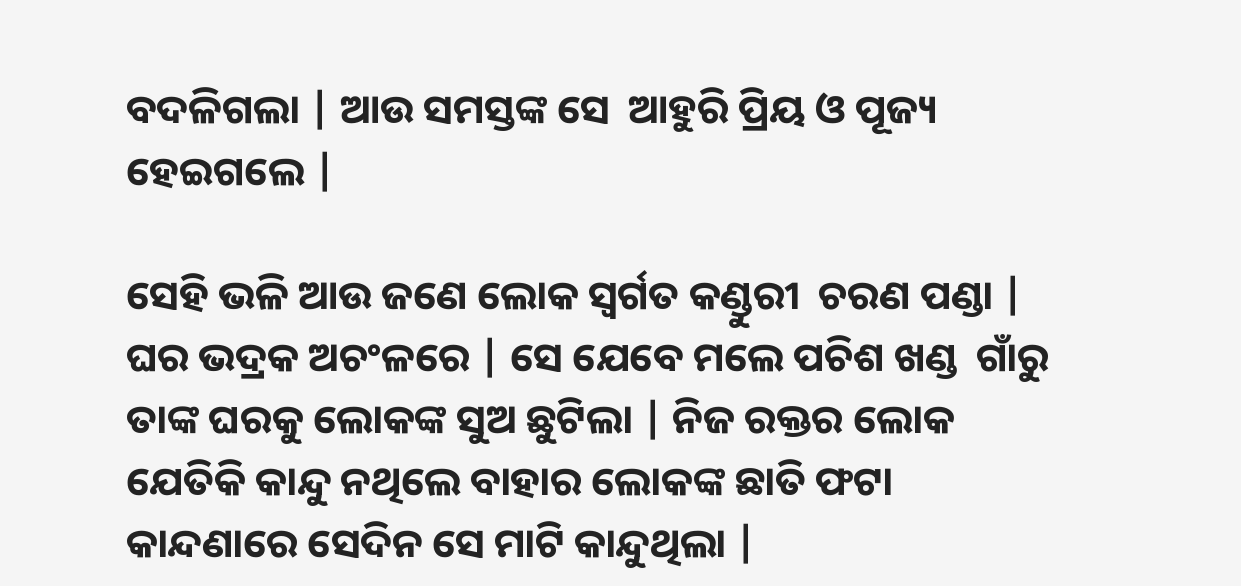ବଦଳିଗଲା | ଆଉ ସମସ୍ତଙ୍କ ସେ  ଆହୁରି ପ୍ରିୟ ଓ ପୂଜ୍ୟ ହେଇଗଲେ |

ସେହି ଭଳି ଆଉ ଜଣେ ଲୋକ ସ୍ୱର୍ଗତ କଣ୍ଡୁରୀ  ଚରଣ ପଣ୍ଡା | ଘର ଭଦ୍ରକ ଅଚଂଳରେ | ସେ ଯେବେ ମଲେ ପଚିଶ ଖଣ୍ଡ  ଗାଁରୁ ତାଙ୍କ ଘରକୁ ଲୋକଙ୍କ ସୁଅ ଛୁଟିଲା | ନିଜ ରକ୍ତର ଲୋକ ଯେତିକି କାନ୍ଦୁ ନଥିଲେ ବାହାର ଲୋକଙ୍କ ଛାତି ଫଟା କାନ୍ଦଣାରେ ସେଦିନ ସେ ମାଟି କାନ୍ଦୁଥିଲା |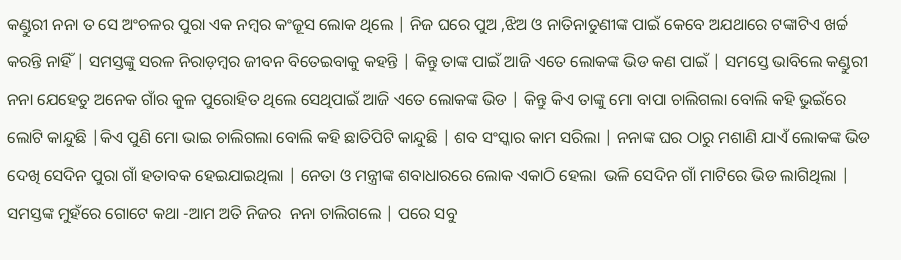କଣ୍ଡୁରୀ ନନା ତ ସେ ଅଂଚଳର ପୁରା ଏକ ନମ୍ବର କଂଜୂସ ଲୋକ ଥିଲେ | ନିଜ ଘରେ ପୁଅ ,ଝିଅ ଓ ନାତିନାତୁଣୀଙ୍କ ପାଇଁ କେବେ ଅଯଥାରେ ଟଙ୍କାଟିଏ ଖର୍ଚ୍ଚ କରନ୍ତି ନାହିଁ | ସମସ୍ତଙ୍କୁ ସରଳ ନିରାଡ଼ମ୍ବର ଜୀବନ ବିତେଇବାକୁ କହନ୍ତି | କିନ୍ତୁ ତାଙ୍କ ପାଇଁ ଆଜି ଏତେ ଲୋକଙ୍କ ଭିଡ କଣ ପାଇଁ | ସମସ୍ତେ ଭାବିଲେ କଣ୍ଡୁରୀ ନନା ଯେହେତୁ ଅନେକ ଗାଁର କୁଳ ପୁରୋହିତ ଥିଲେ ସେଥିପାଇଁ ଆଜି ଏତେ ଲୋକଙ୍କ ଭିଡ | କିନ୍ତୁ କିଏ ତାଙ୍କୁ ମୋ ବାପା ଚାଲିଗଲା ବୋଲି କହି ଭୁଇଁରେ ଲୋଟି କାନ୍ଦୁଛି |କିଏ ପୁଣି ମୋ ଭାଇ ଚାଲିଗଲା ବୋଲି କହି ଛାତିପିଟି କାନ୍ଦୁଛି | ଶବ ସଂସ୍କାର କାମ ସରିଲା | ନନାଙ୍କ ଘର ଠାରୁ ମଶାଣି ଯାଏଁ ଲୋକଙ୍କ ଭିଡ ଦେଖି ସେଦିନ ପୁରା ଗାଁ ହତାବକ ହେଇଯାଇଥିଲା | ନେତା ଓ ମନ୍ତ୍ରୀଙ୍କ ଶବାଧାରରେ ଲୋକ ଏକାଠି ହେଲା  ଭଳି ସେଦିନ ଗାଁ ମାଟିରେ ଭିଡ ଲାଗିଥିଲା | ସମସ୍ତଙ୍କ ମୁହଁରେ ଗୋଟେ କଥା -ଆମ ଅତି ନିଜର  ନନା ଚାଲିଗଲେ | ପରେ ସବୁ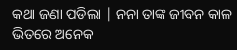କଥା ଜଣା ପଡିଲା | ନନା ତାଙ୍କ ଜୀବନ କାଳ ଭିତରେ ଅନେକ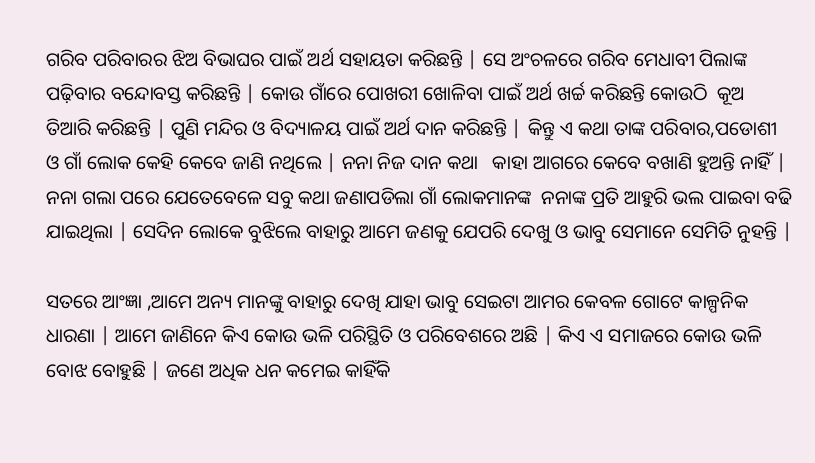ଗରିବ ପରିବାରର ଝିଅ ବିଭାଘର ପାଇଁ ଅର୍ଥ ସହାୟତା କରିଛନ୍ତି | ସେ ଅଂଚଳରେ ଗରିବ ମେଧାବୀ ପିଲାଙ୍କ ପଢ଼ିବାର ବନ୍ଦୋବସ୍ତ କରିଛନ୍ତି | କୋଉ ଗାଁରେ ପୋଖରୀ ଖୋଳିବା ପାଇଁ ଅର୍ଥ ଖର୍ଚ୍ଚ କରିଛନ୍ତି କୋଉଠି  କୂଅ ତିଆରି କରିଛନ୍ତି | ପୁଣି ମନ୍ଦିର ଓ ବିଦ୍ୟାଳୟ ପାଇଁ ଅର୍ଥ ଦାନ କରିଛନ୍ତି | କିନ୍ତୁ ଏ କଥା ତାଙ୍କ ପରିବାର,ପଡୋଶୀ ଓ ଗାଁ ଲୋକ କେହି କେବେ ଜାଣି ନଥିଲେ | ନନା ନିଜ ଦାନ କଥା   କାହା ଆଗରେ କେବେ ବଖାଣି ହୁଅନ୍ତି ନାହିଁ | ନନା ଗଲା ପରେ ଯେତେବେଳେ ସବୁ କଥା ଜଣାପଡିଲା ଗାଁ ଲୋକମାନଙ୍କ  ନନାଙ୍କ ପ୍ରତି ଆହୁରି ଭଲ ପାଇବା ବଢି ଯାଇଥିଲା | ସେଦିନ ଲୋକେ ବୁଝିଲେ ବାହାରୁ ଆମେ ଜଣକୁ ଯେପରି ଦେଖୁ ଓ ଭାବୁ ସେମାନେ ସେମିତି ନୁହନ୍ତି |

ସତରେ ଆଂଜ୍ଞା ,ଆମେ ଅନ୍ୟ ମାନଙ୍କୁ ବାହାରୁ ଦେଖି ଯାହା ଭାବୁ ସେଇଟା ଆମର କେବଳ ଗୋଟେ କାଳ୍ପନିକ ଧାରଣା | ଆମେ ଜାଣିନେ କିଏ କୋଉ ଭଳି ପରିସ୍ଥିତି ଓ ପରିବେଶରେ ଅଛି | କିଏ ଏ ସମାଜରେ କୋଉ ଭଳି ବୋଝ ବୋହୁଛି | ଜଣେ ଅଧିକ ଧନ କମେଇ କାହିଁକି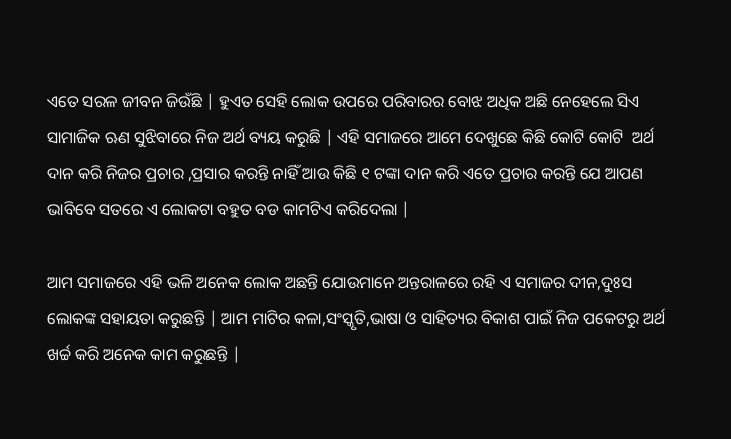ଏତେ ସରଳ ଜୀବନ ଜିଉଁଛି | ହୁଏତ ସେହି ଲୋକ ଉପରେ ପରିବାରର ବୋଝ ଅଧିକ ଅଛି ନେହେଲେ ସିଏ ସାମାଜିକ ଋଣ ସୁଝିବାରେ ନିଜ ଅର୍ଥ ବ୍ୟୟ କରୁଛି | ଏହି ସମାଜରେ ଆମେ ଦେଖୁଛେ କିଛି କୋଟି କୋଟି  ଅର୍ଥ ଦାନ କରି ନିଜର ପ୍ରଚାର ,ପ୍ରସାର କରନ୍ତି ନାହିଁ ଆଉ କିଛି ୧ ଟଙ୍କା ଦାନ କରି ଏତେ ପ୍ରଚାର କରନ୍ତି ଯେ ଆପଣ ଭାବିବେ ସତରେ ଏ ଲୋକଟା ବହୁତ ବଡ କାମଟିଏ କରିଦେଲା |

ଆମ ସମାଜରେ ଏହି ଭଳି ଅନେକ ଲୋକ ଅଛନ୍ତି ଯୋଉମାନେ ଅନ୍ତରାଳରେ ରହି ଏ ସମାଜର ଦୀନ,ଦୁଃସ ଲୋକଙ୍କ ସହାୟତା କରୁଛନ୍ତି | ଆମ ମାଟିର କଳା,ସଂସ୍କୃତି,ଭାଷା ଓ ସାହିତ୍ୟର ବିକାଶ ପାଇଁ ନିଜ ପକେଟରୁ ଅର୍ଥ ଖର୍ଚ୍ଚ କରି ଅନେକ କାମ କରୁଛନ୍ତି |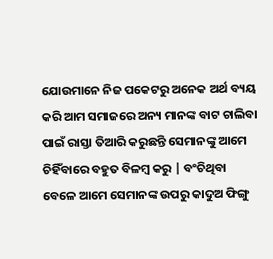ଯୋଉମାନେ ନିଜ ପକେଟରୁ ଅନେକ ଅର୍ଥ ବ୍ୟୟ କରି ଆମ ସମାଜରେ ଅନ୍ୟ ମାନଙ୍କ ବାଟ ଚାଲିବା ପାଇଁ ରାସ୍ତା ତିଆରି କରୁଛନ୍ତି ସେମାନଙ୍କୁ ଆମେ ଚିହିଁବାରେ ବହୁତ ବିଳମ୍ବ କରୁ | ବଂଚିଥିବା ବେଳେ ଆମେ ସେମାନଙ୍କ ଉପରୁ କାଦୁଅ ଫିଙ୍ଗୁ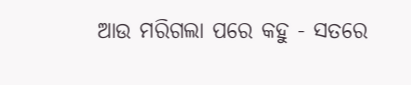ଆଉ ମରିଗଲା ପରେ କହୁ - ସତରେ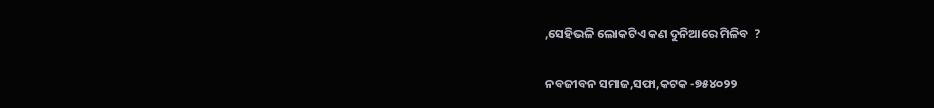,ସେହିଭଳି ଲୋକଟିଏ କଣ ଦୁନିଆରେ ମିଳିବ  ?

ନବଜୀବନ ସମାଜ,ସଫା,କଟକ -୭୫୪୦୨୨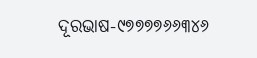ଦୂରଭାଷ-୯୭୭୭୭୬୬୩୪୬